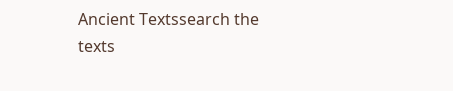Ancient Textssearch the texts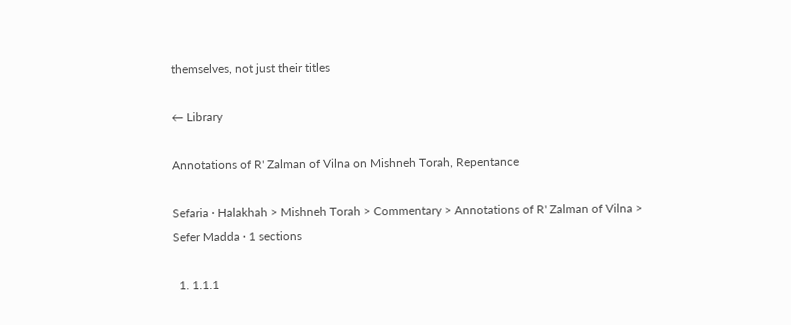themselves, not just their titles

← Library

Annotations of R' Zalman of Vilna on Mishneh Torah, Repentance

Sefaria · Halakhah > Mishneh Torah > Commentary > Annotations of R' Zalman of Vilna > Sefer Madda · 1 sections

  1. 1.1.1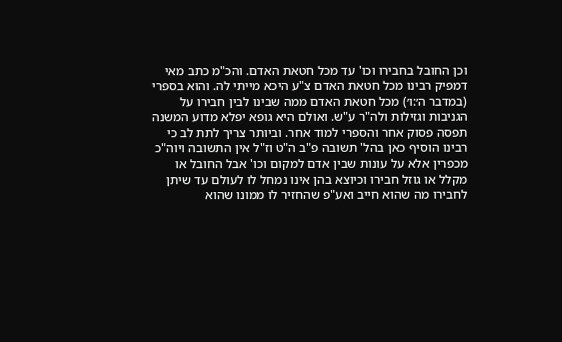וכן החובל בחבירו וכו' עד מכל חטאת האדם. והכ"מ כתב מאי דמפיק רבינו מכל חטאת האדם צ"ע היכא מייתי לה. והוא בספרי (במדבר ה׳:ו׳) מכל חטאת האדם ממה שבינו לבין חבירו על הגניבות וגזילות ולה"ר ע"ש. ואולם היא גופא יפלא מדוע המשנה תפסה פסוק אחר והספרי למוד אחר. וביותר צריך לתת לב כי רבינו הוסיף כאן בהל' תשובה פ"ב ה"ט וז"ל אין התשובה ויוה"כ מכפרין אלא על עונות שבין אדם למקום וכו' אבל החובל או מקלל או גוזל חבירו וכיוצא בהן אינו נמחל לו לעולם עד שיתן לחבירו מה שהוא חייב ואע"פ שהחזיר לו ממונו שהוא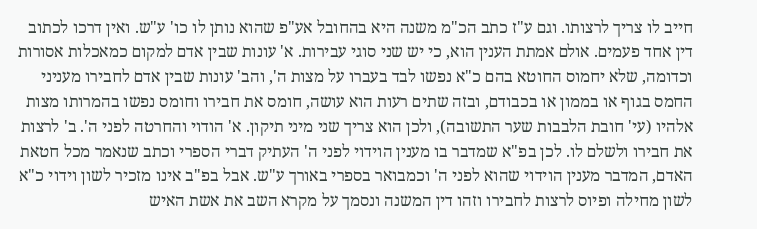חייב לו צריך לרצותו. וגם ע"ז כתב הכ"מ משנה היא בהחובל אע"פ שהוא נותן לו כו' ע"ש. ואין דרכו לכתוב דין אחד פעמים. אולם אמתת הענין הוא, כי יש שני סוגי עבירות. א' עונות שבין אדם למקום כמאכלות אסורות וכדומה, שלא יחמוס החוטא בהם כ"א נפשו לבד בעברו על מצות ה', והב' עונות שבין אדם לחבירו מעניני החמס בגוף או בממון או בכבודם, ובזה שתים רעות הוא עושה, חומס את חבירו וחומס נפשו בהמרותו מצות אלהיו (עי' חובת הלבבות שער התשובה), ולכן הוא צריך שני מיני תיקון. א' הודוי והחרטה לפני ה'. ב' לרצות את חבירו ולשלם לו. לכן בפ"א שמדבר בו מענין הוידוי לפני ה' העתיק דברי הספרי וכתב שנאמר מכל חטאת האדם, המדבר מענין הוידוי שהוא לפני ה' וכמבואר בספרי באורך ע"ש. אבל בפ"ב אינו מזכיר לשון וידוי כ"א לשון מחילה ופיוס לרצות לחבירו וזהו דין המשנה ונסמך על מקרא השב את אשת האיש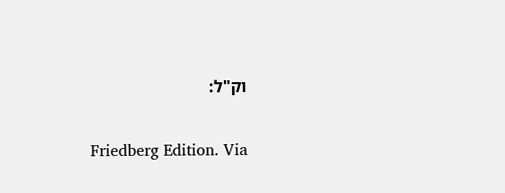וק"ל:

Friedberg Edition. Via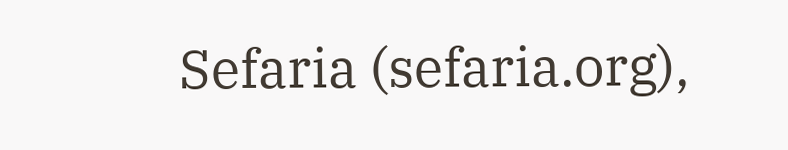Sefaria (sefaria.org),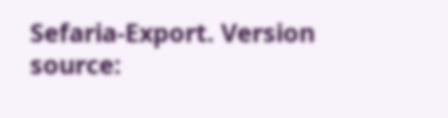Sefaria-Export. Version source: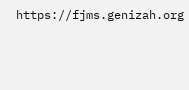https://fjms.genizah.org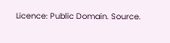Licence: Public Domain. Source.